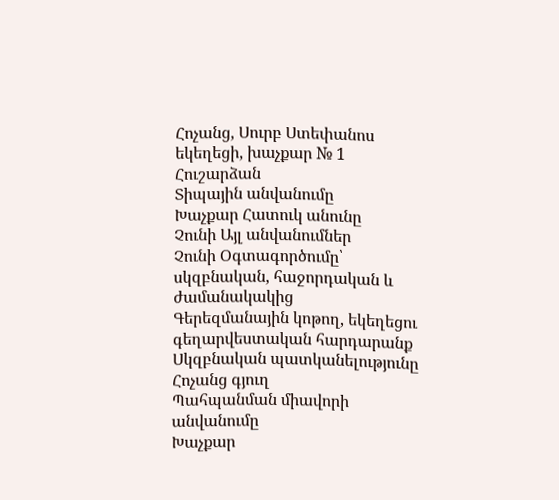Հոչանց, Սուրբ Ստեփանոս եկեղեցի, խաչքար № 1
Հուշարձան
Տիպային անվանումը
Խաչքար Հատուկ անունը
Չունի Այլ անվանումներ
Չունի Օգտագործումը՝ սկզբնական, հաջորդական և ժամանակակից
Գերեզմանային կոթող, եկեղեցու գեղարվեստական հարդարանք Սկզբնական պատկանելությունը
Հոչանց գյուղ
Պահպանման միավորի անվանումը
Խաչքար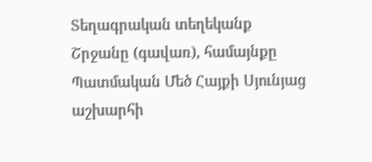Տեղագրական տեղեկանք
Շրջանը (գավառ), համայնքը
Պատմական Մեծ Հայքի Սյունյաց աշխարհի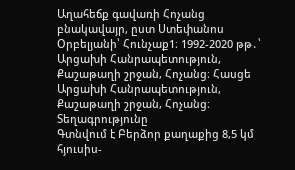Աղահեճք գավառի Հոչանց բնակավայր, ըստ Ստեփանոս Օրբելյանի՝ Հունչաք1։ 1992-2020 թթ․՝ Արցախի Հանրապետություն, Քաշաթաղի շրջան, Հոչանց։ Հասցե
Արցախի Հանրապետություն, Քաշաթաղի շրջան, Հոչանց։ Տեղագրությունը
Գտնվում է Բերձոր քաղաքից 8,5 կմ հյուսիս-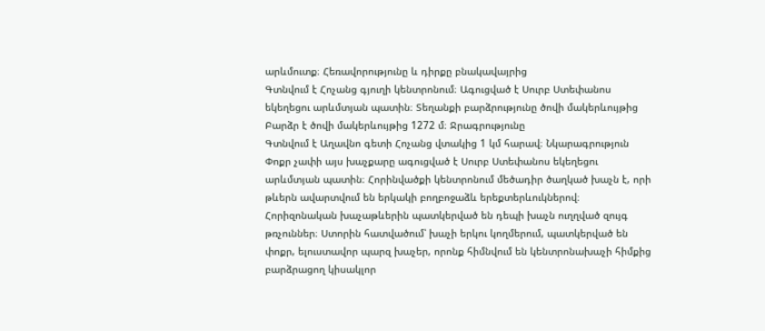արևմուտք։ Հեռավորությունը և դիրքը բնակավայրից
Գտնվում է Հոչանց գյուղի կենտրոնում։ Ագուցված է Սուրբ Ստեփանոս եկեղեցու արևմտյան պատին։ Տեղանքի բարձրությունը ծովի մակերևույթից
Բարձր է ծովի մակերևույթից 1272 մ։ Ջրագրությունը
Գտնվում է Աղավնո գետի Հոչանց վտակից 1 կմ հարավ։ Նկարագրություն
Փոքր չափի այս խաչքարը ագուցված է Սուրբ Ստեփանոս եկեղեցու արևմտյան պատին։ Հորինվածքի կենտրոնում մեծադիր ծաղկած խաչն է, որի թևերն ավարտվում են երկակի բողբոջաձև երեքտերևուկներով։ Հորիզոնական խաչաթևերին պատկերված են դեպի խաչն ուղղված զույգ թռչուններ։ Ստորին հատվածում՝ խաչի երկու կողմերում, պատկերված են փոքր, ելուստավոր պարզ խաչեր, որոնք հիմնվում են կենտրոնախաչի հիմքից բարձրացող կիսակլոր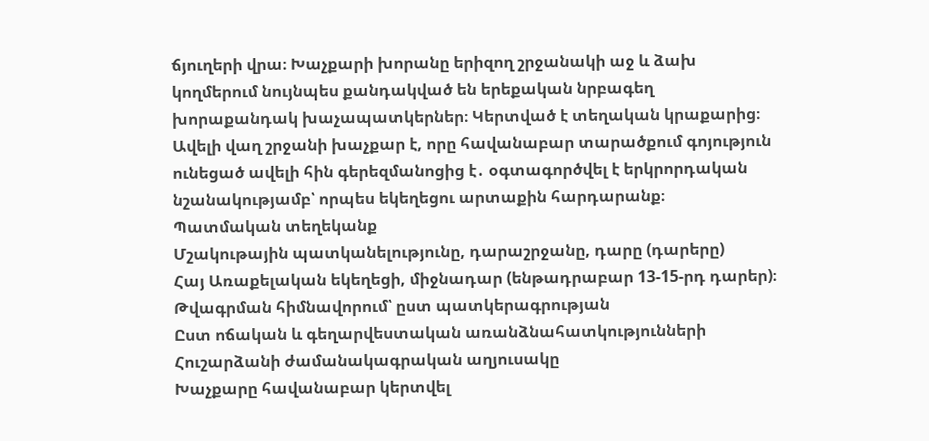ճյուղերի վրա։ Խաչքարի խորանը երիզող շրջանակի աջ և ձախ կողմերում նույնպես քանդակված են երեքական նրբագեղ խորաքանդակ խաչապատկերներ։ Կերտված է տեղական կրաքարից։ Ավելի վաղ շրջանի խաչքար է, որը հավանաբար տարածքում գոյություն ունեցած ավելի հին գերեզմանոցից է․ օգտագործվել է երկրորդական նշանակությամբ՝ որպես եկեղեցու արտաքին հարդարանք։
Պատմական տեղեկանք
Մշակութային պատկանելությունը, դարաշրջանը, դարը (դարերը)
Հայ Առաքելական եկեղեցի, միջնադար (ենթադրաբար 13-15-րդ դարեր)։ Թվագրման հիմնավորում՝ ըստ պատկերագրության
Ըստ ոճական և գեղարվեստական առանձնահատկությունների Հուշարձանի ժամանակագրական աղյուսակը
Խաչքարը հավանաբար կերտվել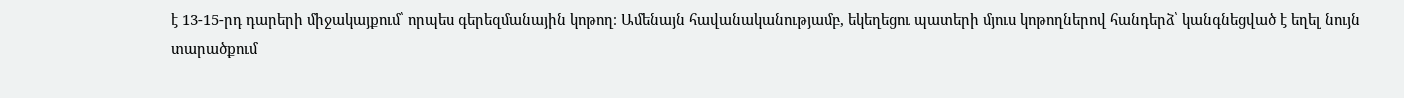է 13-15-րդ դարերի միջակայքում՝ որպես գերեզմանային կոթող։ Ամենայն հավանականությամբ, եկեղեցու պատերի մյուս կոթողներով հանդերձ՝ կանգնեցված է եղել նույն տարածքում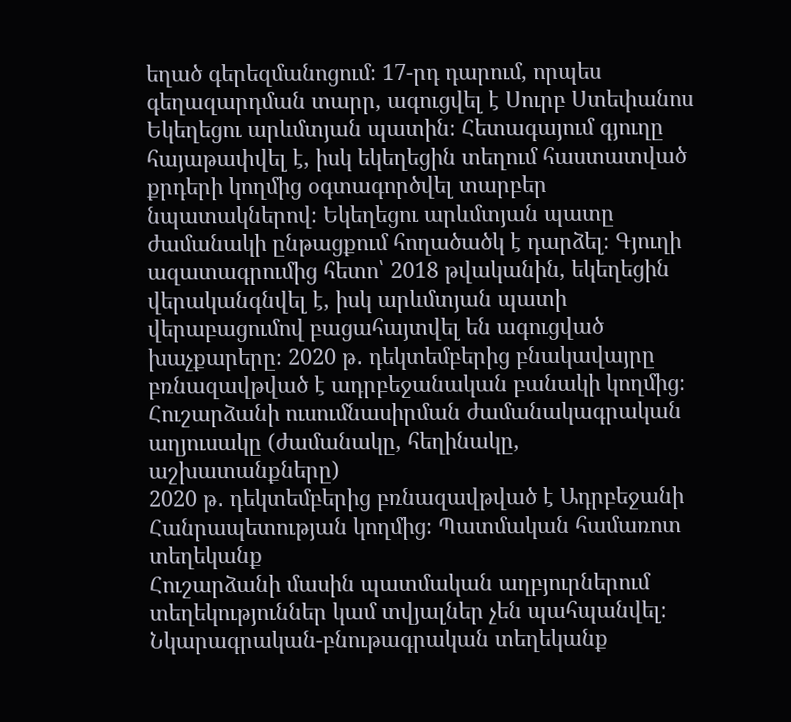եղած գերեզմանոցում։ 17-րդ դարում, որպես գեղազարդման տարր, ագուցվել է Սուրբ Ստեփանոս Եկեղեցու արևմտյան պատին։ Հետագայում գյուղը հայաթափվել է, իսկ եկեղեցին տեղում հաստատված քրդերի կողմից օգտագործվել տարբեր նպատակներով։ Եկեղեցու արևմտյան պատը ժամանակի ընթացքում հողածածկ է դարձել։ Գյուղի ազատագրումից հետո՝ 2018 թվականին, եկեղեցին վերականգնվել է, իսկ արևմտյան պատի վերաբացումով բացահայտվել են ագուցված խաչքարերը։ 2020 թ․ դեկտեմբերից բնակավայրը բռնազավթված է ադրբեջանական բանակի կողմից։
Հուշարձանի ուսումնասիրման ժամանակագրական աղյուսակը (ժամանակը, հեղինակը, աշխատանքները)
2020 թ․ դեկտեմբերից բռնազավթված է Ադրբեջանի Հանրապետության կողմից։ Պատմական համառոտ տեղեկանք
Հուշարձանի մասին պատմական աղբյուրներում տեղեկություններ կամ տվյալներ չեն պահպանվել։ Նկարագրական-բնութագրական տեղեկանք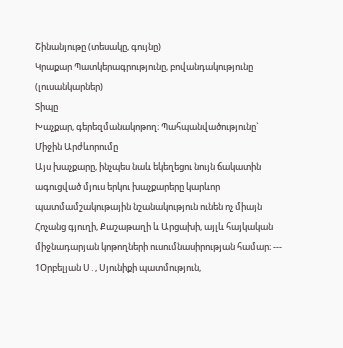Շինանյութը (տեսակը, գույնը)
Կրաքար Պատկերագրությունը, բովանդակությունը (լուսանկարներ)
Տիպը
Խաչքար, գերեզմանակոթող։ Պահպանվածությունը`
Միջին Արժևորումը
Այս խաչքարը, ինչպես նաև եկեղեցու նույն ճակատին ագուցված մյուս երկու խաչքարերը կարևոր պատմամշակութային նշանակություն ունեն ոչ միայն Հոչանց գյուղի, Քաշաթաղի և Արցախի, այլև հայկական միջնադարյան կոթողների ուսումնասիրության համար։ ---
1Օրբելյան Ս․, Սյունիքի պատմություն,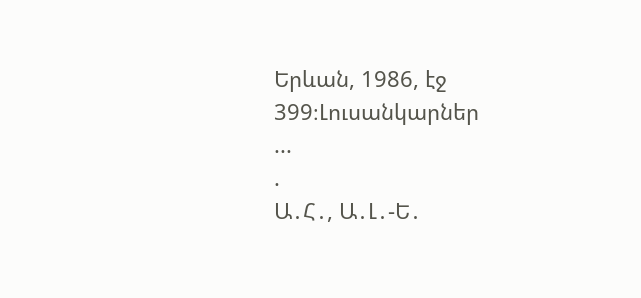Երևան, 1986, էջ 399։Լուսանկարներ
...
.
Ա․Հ․, Ա․Լ․-Ե․